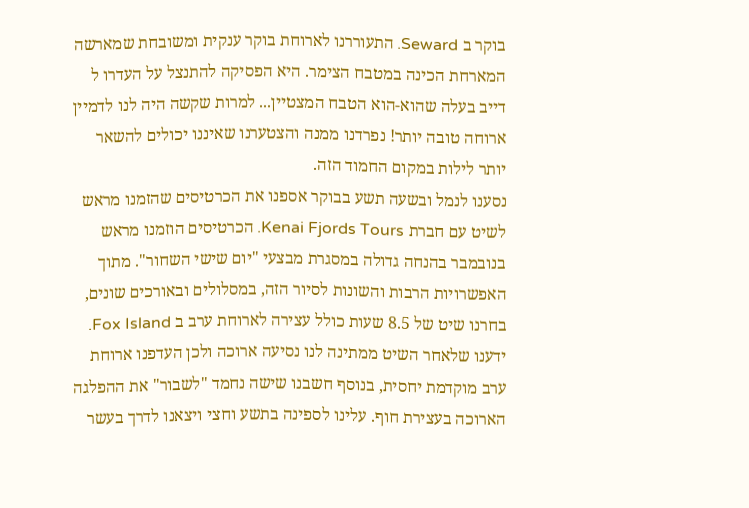בוקר ב Seward. התעוררנו לארוחת בוקר ענקית ומשובחת שמארשה המארחת הכינה במטבח הצימר. היא הפסיקה להתנצל על העדרו ל דייב בעלה שהוא-הוא הטבח המצטיין... למרות שקשה היה לנו לדמיין ארוחה טובה יותר! נפרדנו ממנה והצטערנו שאיננו יכולים להשאר יותר לילות במקום החמוד הזה.
נסענו לנמל ובשעה תשע בבוקר אספנו את הכרטיסים שהזמנו מראש לשיט עם חברת Kenai Fjords Tours. הכרטיסים הוזמנו מראש בנובמבר בהנחה גדולה במסגרת מבצעי "יום שישי השחור". מתוך האפשרויות הרבות והשונות לסיור הזה, במסלולים ובאורכים שונים, בחרנו שיט של 8.5 שעות כולל עצירה לארוחת ערב ב Fox Island. ידענו שלאחר השיט ממתינה לנו נסיעה ארוכה ולכן העדפנו ארוחת ערב מוקדמת יחסית, בנוסף חשבנו שישה נחמד "לשבור" את ההפלגה הארוכה בעצירת חוף. עלינו לספינה בתשע וחצי ויצאנו לדרך בעשר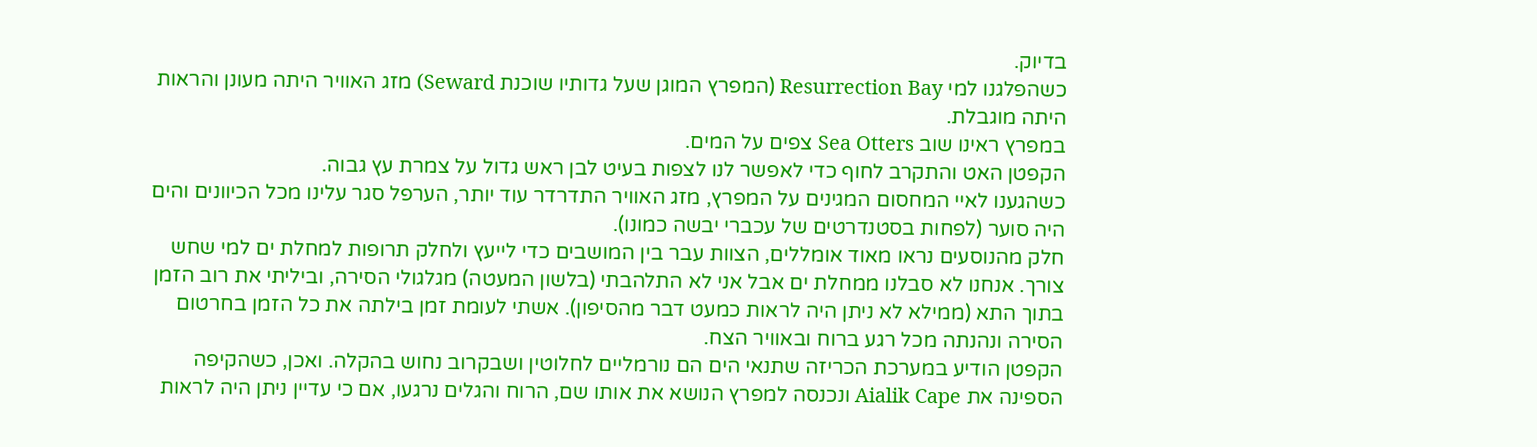בדיוק.
כשהפלגנו למי Resurrection Bay (המפרץ המוגן שעל גדותיו שוכנת Seward) מזג האוויר היתה מעונן והראות היתה מוגבלת.
במפרץ ראינו שוב Sea Otters צפים על המים.
הקפטן האט והתקרב לחוף כדי לאפשר לנו לצפות בעיט לבן ראש גדול על צמרת עץ גבוה.
כשהגענו לאיי המחסום המגינים על המפרץ, מזג האוויר התדרדר עוד יותר, הערפל סגר עלינו מכל הכיוונים והים היה סוער (לפחות בסטנדרטים של עכברי יבשה כמונו).
חלק מהנוסעים נראו מאוד אומללים, הצוות עבר בין המושבים כדי לייעץ ולחלק תרופות למחלת ים למי שחש צורך. אנחנו לא סבלנו ממחלת ים אבל אני לא התלהבתי (בלשון המעטה) מגלגולי הסירה, וביליתי את רוב הזמן בתוך התא (ממילא לא ניתן היה לראות כמעט דבר מהסיפון). אשתי לעומת זמן בילתה את כל הזמן בחרטום הסירה ונהנתה מכל רגע ברוח ובאוויר הצח.
הקפטן הודיע במערכת הכריזה שתנאי הים הם נורמליים לחלוטין ושבקרוב נחוש בהקלה. ואכן, כשהקיפה הספינה את Aialik Cape ונכנסה למפרץ הנושא את אותו שם, הרוח והגלים נרגעו, אם כי עדיין ניתן היה לראות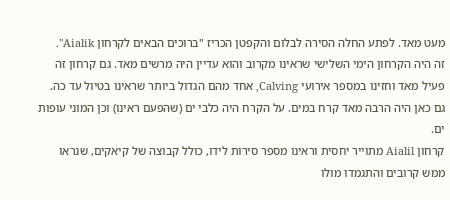מעט מאד. לפתע החלה הסירה לבלום והקפטן הכריז "ברוכים הבאים לקרחון Aialik".
זה היה הקרחון הימי השלישי שראינו מקרוב והוא עדיין היה מרשים מאד. גם קרחון זה פעיל מאד וחזינו במספר אירועי Calving, אחד מהם הגדול ביותר שראינו בטיול עד כה.
גם כאן היה הרבה מאד קרח במים. על הקרח היה כלבי ים (שהפעם ראינו) וכן המוני עופות ים.
קרחון Aialil מתוייר יחסית וראינו מספר סירות לידו, כולל קבוצה של קיאקים, שנראו ממש קרובים והתגמדו מולו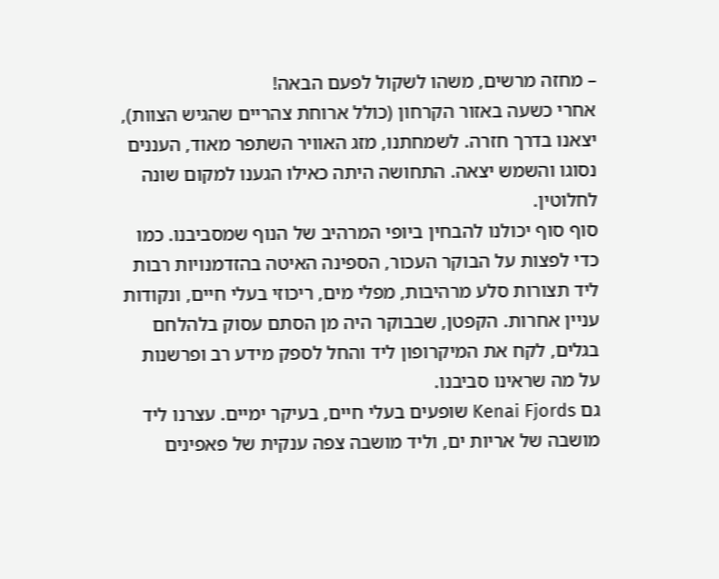– מחזה מרשים, משהו לשקול לפעם הבאה!
אחרי כשעה באזור הקרחון (כולל ארוחת צהריים שהגיש הצוות), יצאנו בדרך חזרה. לשמחתנו, מזג האוויר השתפר מאוד, העננים נסוגו והשמש יצאה. התחושה היתה כאילו הגענו למקום שונה לחלוטין.
סוף סוף יכולנו להבחין ביופי המרהיב של הנוף שמסביבנו. כמו כדי לפצות על הבוקר העכור, הספינה האיטה בהזדמנויות רבות ליד תצורות סלע מרהיבות, מפלי מים, ריכוזי בעלי חיים, ונקודות עניין אחרות. הקפטן, שבבוקר היה מן הסתם עסוק בלהלחם בגלים, לקח את המיקרופון ליד והחל לספק מידע רב ופרשנות על מה שראינו סביבנו.
גם Kenai Fjords שופעים בעלי חיים, בעיקר ימיים. עצרנו ליד מושבה של אריות ים, וליד מושבה צפה ענקית של פאפינים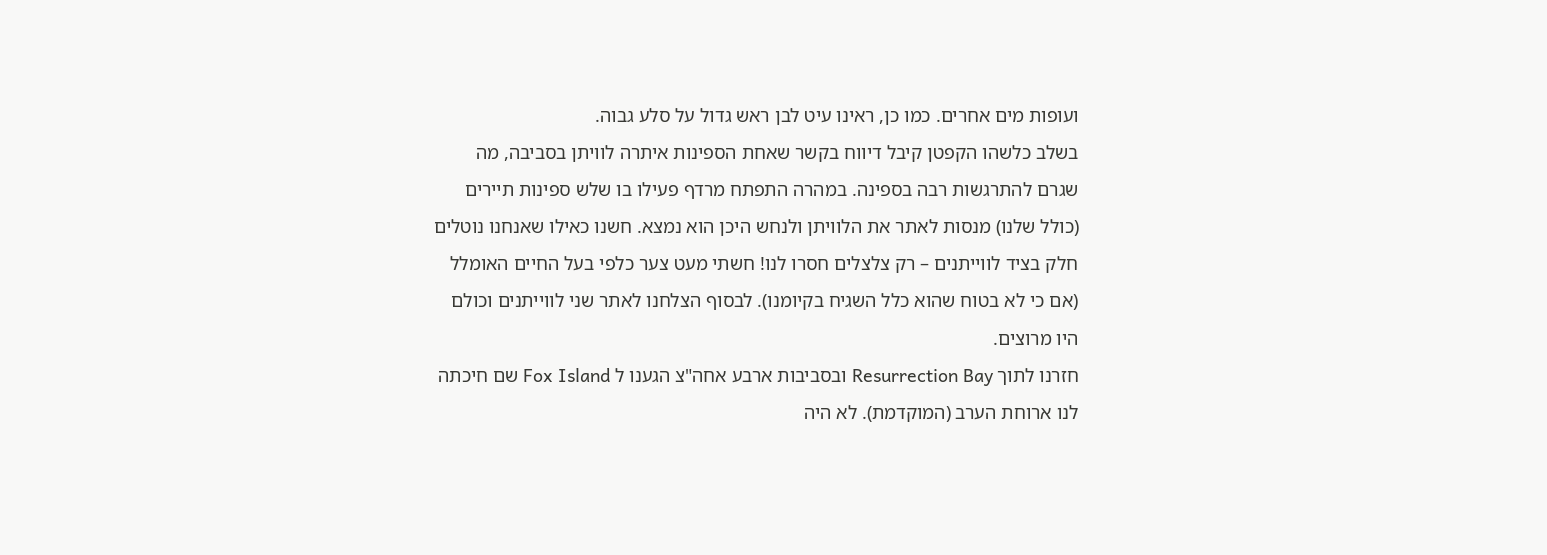ועופות מים אחרים. כמו כן, ראינו עיט לבן ראש גדול על סלע גבוה.
בשלב כלשהו הקפטן קיבל דיווח בקשר שאחת הספינות איתרה לוויתן בסביבה, מה שגרם להתרגשות רבה בספינה. במהרה התפתח מרדף פעילו בו שלש ספינות תיירים (כולל שלנו) מנסות לאתר את הלוויתן ולנחש היכן הוא נמצא. חשנו כאילו שאנחנו נוטלים חלק בציד לווייתנים – רק צלצלים חסרו לנו! חשתי מעט צער כלפי בעל החיים האומלל (אם כי לא בטוח שהוא כלל השגיח בקיומנו). לבסוף הצלחנו לאתר שני לווייתנים וכולם היו מרוצים.
חזרנו לתוך Resurrection Bay ובסביבות ארבע אחה"צ הגענו ל Fox Island שם חיכתה לנו ארוחת הערב (המוקדמת). לא היה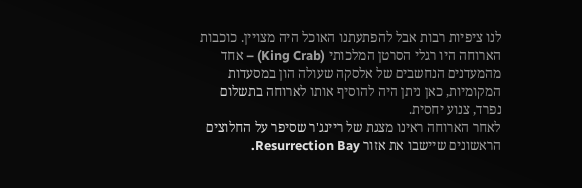לנו ציפיות רבות אבל להפתעתנו האוכל היה מצויין. כוכבות הארוחה היו רגלי הסרטן המלכותי (King Crab) – אחד מהמעדנים הנחשבים של אלסקה שעולה הון במסעדות המקומיות, כאן ניתן היה להוסיף אותו לארוחה בתשלום נפרד, צנוע יחסית.
לאחר הארוחה ראינו מצגת של ריינג'ר שסיפר על החלוצים הראשונים שיישבו את אזור Resurrection Bay.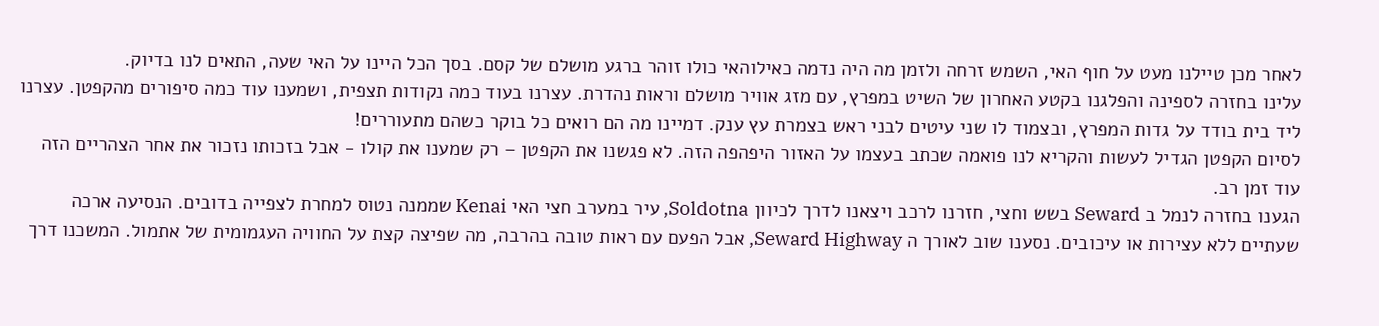לאחר מכן טיילנו מעט על חוף האי, השמש זרחה ולזמן מה היה נדמה כאילוהאי כולו זוהר ברגע מושלם של קסם. בסך הכל היינו על האי שעה, התאים לנו בדיוק.
עלינו בחזרה לספינה והפלגנו בקטע האחרון של השיט במפרץ, עם מזג אוויר מושלם וראות נהדרת. עצרנו בעוד כמה נקודות תצפית, ושמענו עוד כמה סיפורים מהקפטן. עצרנו ליד בית בודד על גדות המפרץ, ובצמוד לו שני עיטים לבני ראש בצמרת עץ ענק. דמיינו מה הם רואים כל בוקר כשהם מתעוררים!
לסיום הקפטן הגדיל לעשות והקריא לנו פואמה שכתב בעצמו על האזור היפהפה הזה. לא פגשנו את הקפטן – רק שמענו את קולו - אבל בזכותו נזכור את אחר הצהריים הזה עוד זמן רב.
הגענו בחזרה לנמל ב Seward בשש וחצי, חזרנו לרכב ויצאנו לדרך לכיוון Soldotna, עיר במערב חצי האי Kenai שממנה נטוס למחרת לצפייה בדובים. הנסיעה ארכה שעתיים ללא עצירות או עיכובים. נסענו שוב לאורך ה Seward Highway, אבל הפעם עם ראות טובה בהרבה, מה שפיצה קצת על החוויה העגמומית של אתמול. המשכנו דרך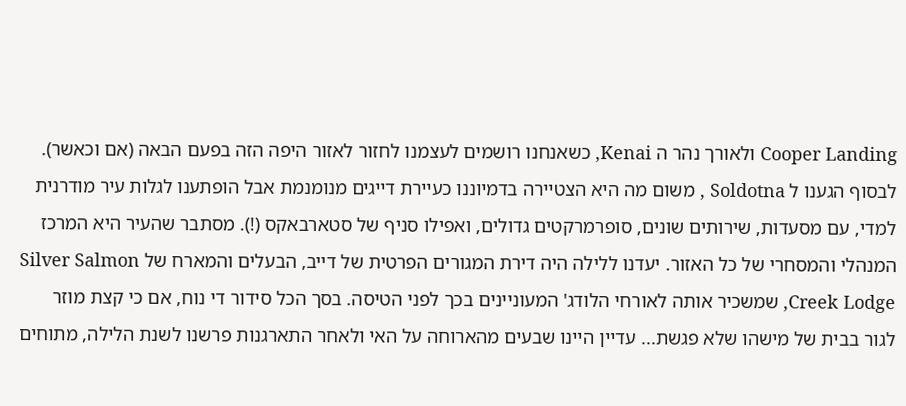Cooper Landing ולאורך נהר ה Kenai, כשאנחנו רושמים לעצמנו לחזור לאזור היפה הזה בפעם הבאה (אם וכאשר).
לבסוף הגענו ל Soldotna , משום מה היא הצטיירה בדמיוננו כעיירת דייגים מנומנמת אבל הופתענו לגלות עיר מודרנית למדי, עם מסעדות, שירותים שונים, סופרמרקטים גדולים, ואפילו סניף של סטארבאקס (!). מסתבר שהעיר היא המרכז המנהלי והמסחרי של כל האזור. יעדנו ללילה היה דירת המגורים הפרטית של דייב, הבעלים והמארח של Silver Salmon Creek Lodge, שמשכיר אותה לאורחי הלודג' המעוניינים בכך לפני הטיסה. בסך הכל סידור די נוח, אם כי קצת מוזר לגור בבית של מישהו שלא פגשת... עדיין היינו שבעים מהארוחה על האי ולאחר התארגנות פרשנו לשנת הלילה, מתוחים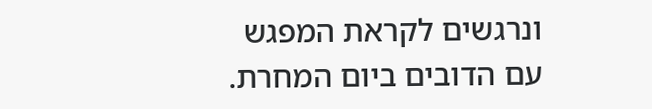ונרגשים לקראת המפגש עם הדובים ביום המחרת.